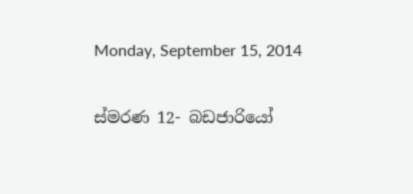Monday, September 15, 2014

ස්මරණ 12- බඩජාරියෝ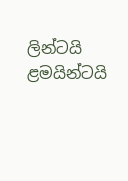ලින්ටයි ළමයින්ටයි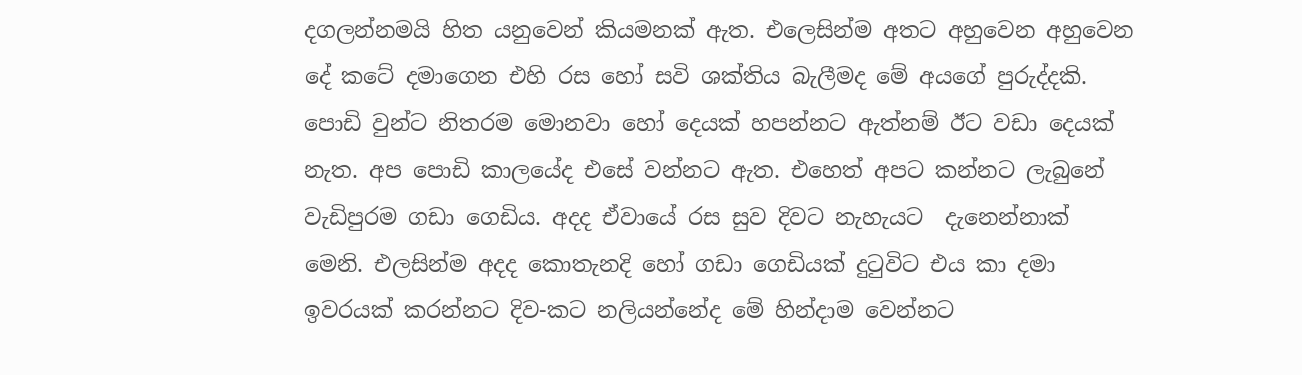දගලන්නමයි හිත යනුවෙන් කියමනක් ඇත. එලෙසින්ම අතට අහුවෙන අහුවෙන දේ කටේ දමාගෙන එහි රස හෝ සවි ශක්තිය බැලීමද මේ අයගේ පුරුද්දකි. පොඩි වුන්ට නිතරම මොනවා හෝ දෙයක් හපන්නට ඇත්නම් ඊට වඩා දෙයක් නැත. අප පොඩි කාලයේද එසේ වන්නට ඇත. එහෙත් අපට කන්නට ලැබුනේ වැඩිපුරම ගඩා ගෙඩිය. අදද ඒවායේ රස සුව දිවට නැහැයට  දැනෙන්නාක්  මෙනි. එලසින්ම අදද කොතැනදි හෝ ගඩා ගෙඩියක් දුටුවිට එය කා දමා ඉවරයක් කරන්නට දිව-කට නලියන්නේද මේ හින්දාම වෙන්නට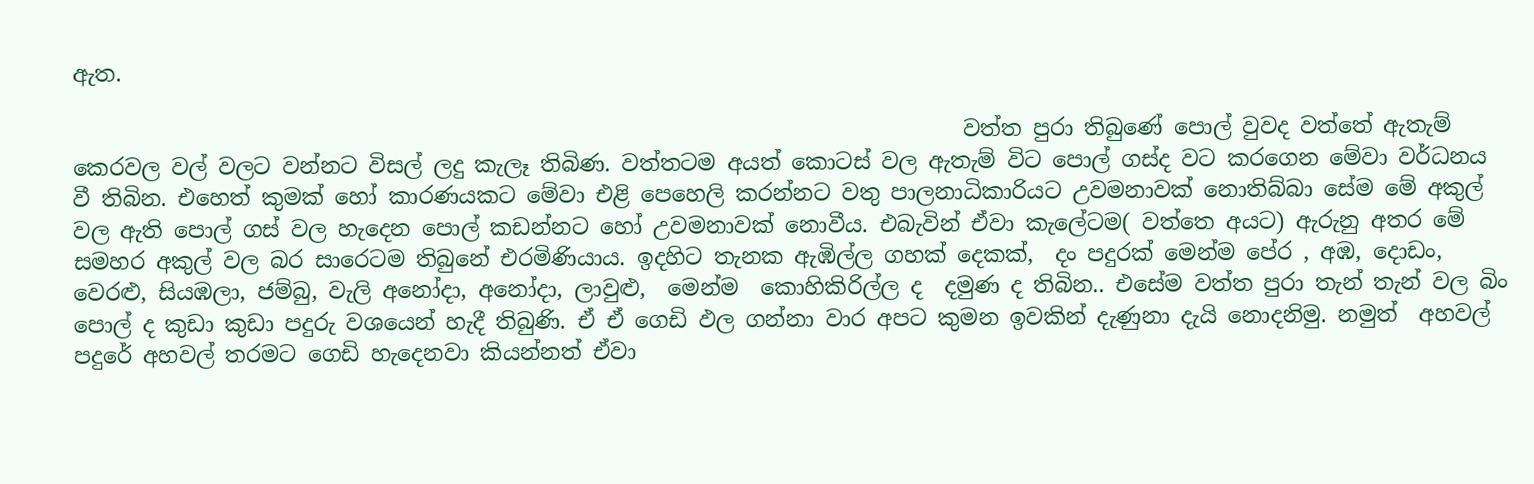ඇත.

                                                                                 වත්ත පුරා තිබුණේ පොල් වුවද වත්තේ ඇතැම් කෙරවල වල් වලට වන්නට විසල් ලදු කැලෑ තිබිණ. වත්තටම අයත් කොටස් වල ඇතැම් විට පොල් ගස්ද වට කරගෙන මේවා වර්ධනය වී තිබින. එහෙත් කුමක් හෝ කාරණයකට මේවා එළි පෙහෙලි කරන්නට වතු පාලනාධිකාරියට උවමනාවක් නොතිබ්බා සේම මේ අකුල් වල ඇති පොල් ගස් වල හැදෙන පොල් කඩන්නට හෝ උවමනාවක් නොවීය. එබැවින් ඒවා කැලේටම( වත්තෙ අයට) ඇරුනු අතර මේ සමහර අකුල් වල බර සාරෙටම තිබුනේ එරමිණියාය. ඉදහිට තැනක ඇඹිල්ල ගහක් දෙකක්,  දං පදුරක් මෙන්ම පේර , අඹ, දොඩං, වෙරළු, සියඹලා, ජම්බු, වැලි අනෝදා, අනෝදා, ලාවුළු,  මෙන්ම  කොහිකිරිල්ල ද  දමුණ ද තිබින.. එසේම වත්ත පුරා තැන් තැන් වල බිං පොල් ද කුඩා කුඩා පදුරු වශයෙන් හැදී තිබුණි. ඒ ඒ ගෙඩි ඵල ගන්නා වාර අපට කුමන ඉවකින් දැණුනා දැයි නොදනිමු. නමුත්  අහවල් පදුරේ අහවල් තරමට ගෙඩි හැදෙනවා කියන්නත් ඒවා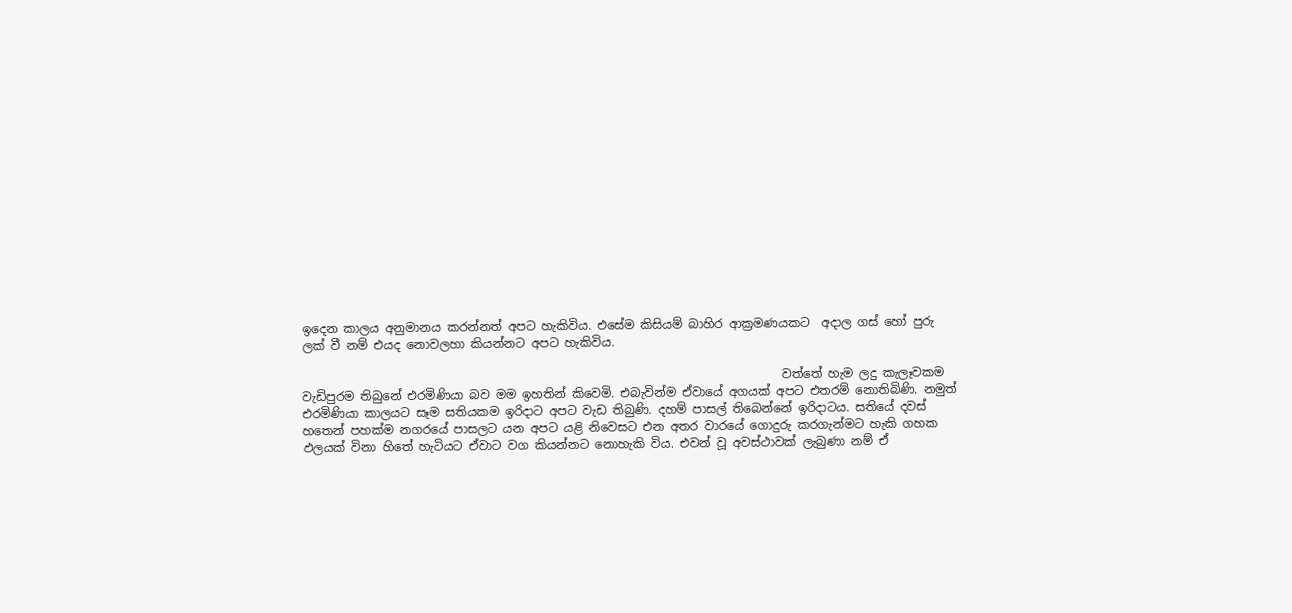ඉදෙන කාලය අනුමානය කරන්නත් අපට හැකිවිය. එසේම කිසියම් බාහිර ආක්‍රමණයකට  අදාල ගස් හෝ පුරු ලක් වී නම් එයද නොවලහා කියන්නට අපට හැකිවිය.

                                                                                වත්තේ හැම ලදු කැලෑවකම වැඩිපුරම තිබුනේ එරමිණියා බව මම ඉහතින් කිවෙමි. එබැවින්ම ඒවායේ අගයක් අපට එතරම් නොතිබිණි. නමුත් එරමිණියා කාලයට සෑම සතියකම ඉරිදාට අපට වැඩ තිබුණි. දහම් පාසල් තිබෙන්නේ ඉරිදාටය. සතියේ දවස් හතෙන් පහක්ම නගරයේ පාසලට යන අපට යළි නිවෙසට එන අතර වාරයේ ගොදුරු කරගැන්මට හැකි ගහක ඵලයක් විනා හිතේ හැටියට ඒවාට වග කියන්නට නොහැකි විය. එවන් වූ අවස්ථාවක් ලැබුණා නම් ඒ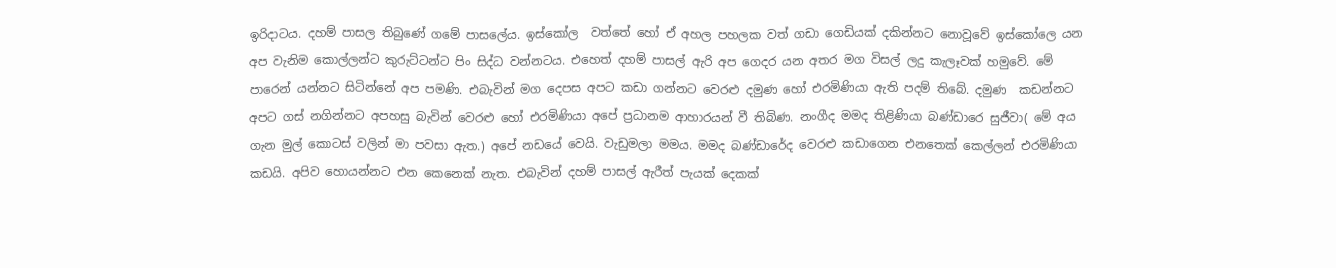ඉරිදාටය. දහම් පාසල තිබුණේ ගමේ පාසලේය. ඉස්කෝල  වත්තේ හෝ ඒ අහල පහලක වත් ගඩා ගෙඩියක් දකින්නට නොවූවේ ඉස්කෝලෙ යන අප වැනිම කොල්ලන්ට කුරුට්ටන්ට පිං සිද්ධ වන්නටය. එහෙත් දහම් පාසල් ඇරි අප ගෙදර යන අතර මග විසල් ලදු කැලෑවක් හමුවේ. මේ පාරෙන් යන්නට සිටින්නේ අප පමණි. එබැවින් මග දෙපස අපට කඩා ගන්නට වෙරළු දමුණ හෝ එරමිණියා ඇති පදම් තිබේ. දමුණ  කඩන්නට අපට ගස් නගින්නට අපහසු බැවින් වෙරළු හෝ එරමිණියා අපේ ප්‍රධානම ආහාරයන් වී තිබිණ. නංගීද මමද තිළිණියා බණ්ඩාරෙ සුජීවා( මේ අය ගැන මුල් කොටස් වලින් මා පවසා ඇත.) අපේ නඩයේ වෙයි. වැඩුමලා මමය. මමද බණ්ඩාරේද වෙරළු කඩාගෙන එනතෙක් කෙල්ලන් එරමිණියා කඩයි. අපිව හොයන්නට එන කෙනෙක් නැත. එබැවින් දහම් පාසල් ඇරීත් පැයක් දෙකක්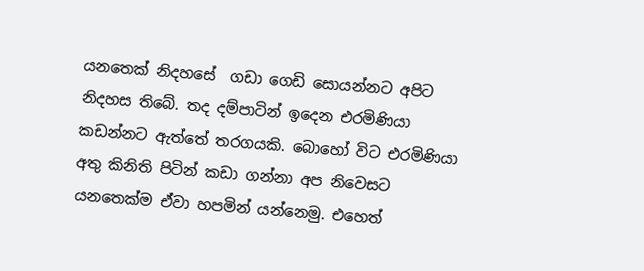යනතෙක් නිදහසේ  ගඩා ගෙඩි සොයන්නට අපිට නිදහස තිබේ. තද දම්පාටින් ඉදෙන එරමිණියා කඩන්නට ඇත්තේ තරගයකි. බොහෝ විට එරමිණියා අතු කිනිති පිටින් කඩා ගන්නා අප නිවෙසට යනතෙක්ම ඒවා හපමින් යන්නෙමු. එහෙත්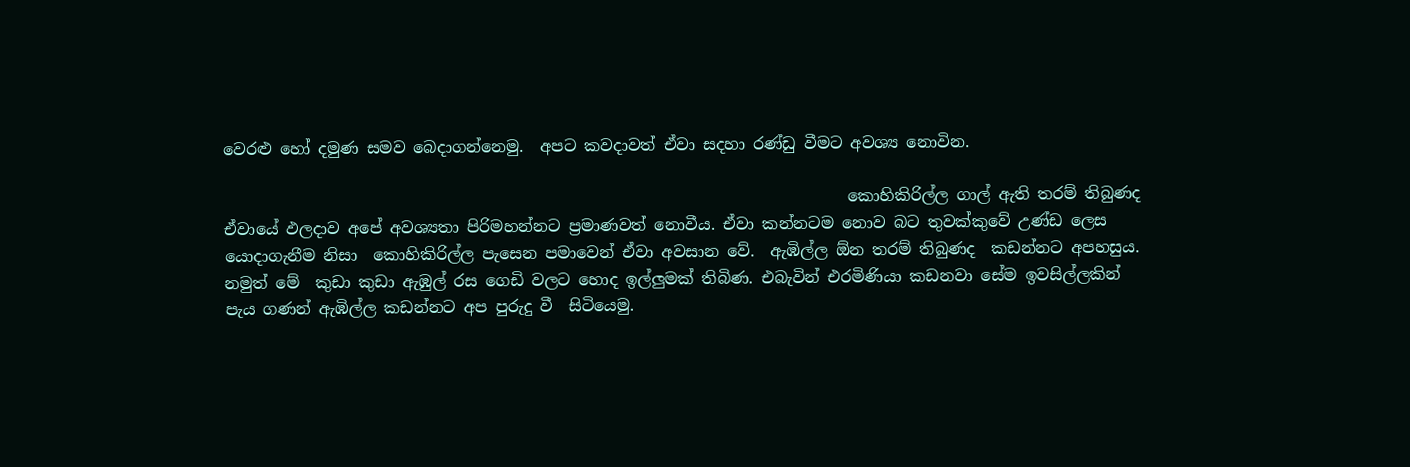වෙරළු හෝ දමුණ සමව බෙදාගන්නෙමු.  අපට කවදාවත් ඒවා සදහා රණ්ඩු වීමට අවශ්‍ය නොවින.

                                                                              කොහිකිරිල්ල ගාල් ඇති තරම් තිබුණද ඒවායේ ඵලදාව අපේ අවශ්‍යතා පිරිමහන්නට ප්‍රමාණවත් නොවීය. ඒවා කන්නටම නොව බට තුවක්කුවේ උණ්ඩ ලෙස යොදාගැනීම නිසා  කොහිකිරිල්ල පැසෙන පමාවෙන් ඒවා අවසාන වේ.  ඇඹිල්ල ඕන තරම් තිබුණද  කඩන්නට අපහසුය. නමුත් මේ  කුඩා කුඩා ඇඹුල් රස ගෙඩි වලට හොද ඉල්ලුමක් තිබිණ. එබැවින් එරමිණියා කඩනවා සේම ඉවසිල්ලකින් පැය ගණන් ඇඹිල්ල කඩන්නට අප පුරුදු වී  සිටියෙමු.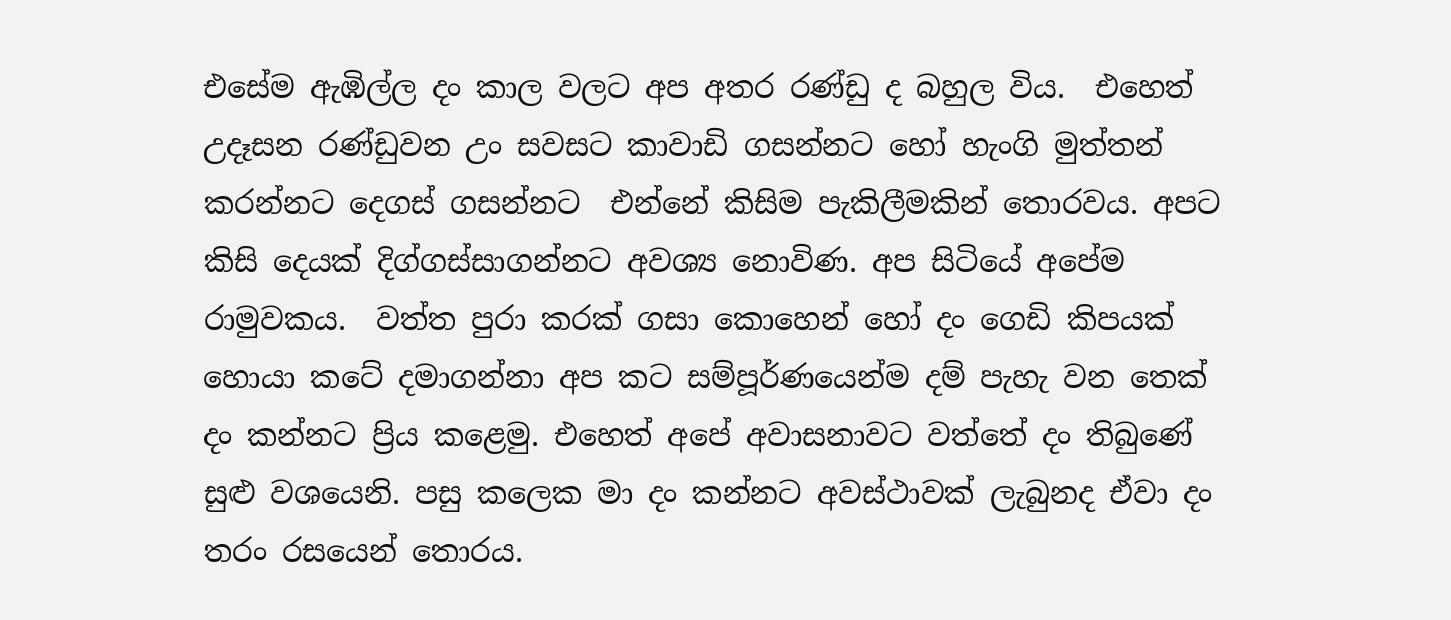එසේම ඇඹිල්ල දං කාල වලට අප අතර රණ්ඩු ද බහුල විය.  එහෙත් උදෑසන රණ්ඩුවන උං සවසට කාවාඩි ගසන්නට හෝ හැංගි මුත්තන් කරන්නට දෙගස් ගසන්නට  එන්නේ කිසිම පැකිලීමකින් තොරවය. අපට කිසි දෙයක් දිග්ගස්සාගන්නට අවශ්‍ය නොවිණ. අප සිටියේ අපේම රාමුවකය.  වත්ත පුරා කරක් ගසා කොහෙන් හෝ දං ගෙඩි කිපයක් හොයා කටේ දමාගන්නා අප කට සම්පූර්ණයෙන්ම දම් පැහැ වන තෙක් දං කන්නට ප්‍රිය කළෙමු. එහෙත් අපේ අවාසනාවට වත්තේ දං තිබුණේ සුළු වශයෙනි. පසු කලෙක මා දං කන්නට අවස්ථාවක් ලැබුනද ඒවා දං තරං රසයෙන් තොරය.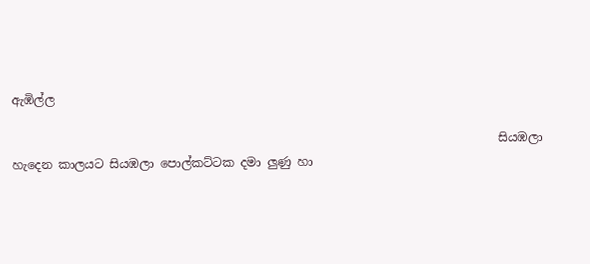ඇඹිල්ල

                                                                                 සියඹලා හැදෙන කාලයට සියඹලා පොල්කට්ටක දමා ලුණු හා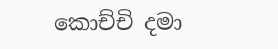කොච්චි දමා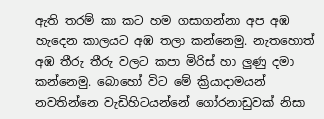ඇති තරම් කා කට හම ගසාගන්නා අප අඹ හැදෙන කාලයට අඹ තලා කන්නෙමු. නැතහොත් අඹ තීරු තීරු වලට කපා මිරිස් හා ලුණු දමා කන්නෙමු. බොහෝ විට මේ ක්‍රියාදාමයන් නවතින්නෙ වැඩිහිටයන්නේ ගෝරනාඩුවක් නිසා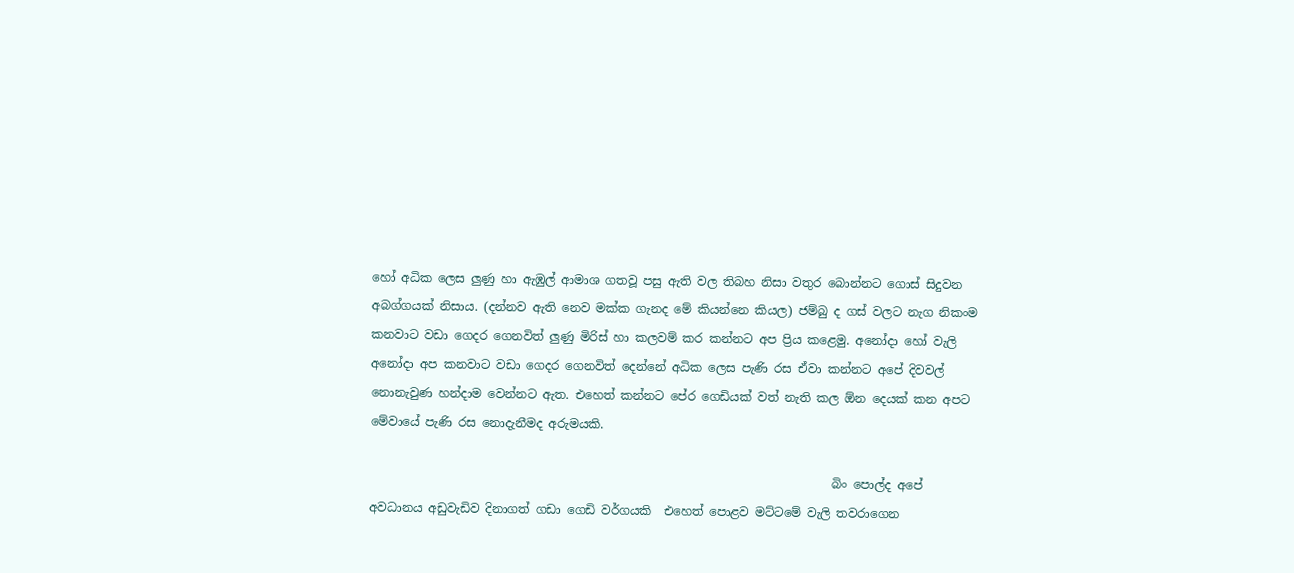හෝ අධික ලෙස ලුණු හා ඇඹුල් ආමාශ ගතවූ පසු ඇති වල තිබහ නිසා වතුර බොන්නට ගොස් සිදුවන අබග්ගයක් නිසාය. (දන්නව ඇති නෙව මක්ක ගැනද මේ කියන්නෙ කියල) ජම්බු ද ගස් වලට නැග නිකංම කනවාට වඩා ගෙදර ගෙනවිත් ලුණු මිරිස් හා කලවම් කර කන්නට අප ප්‍රිය කළෙමු. අනෝදා හෝ වැලි අනෝදා අප කනවාට වඩා ගෙදර ගෙනවිත් දෙන්නේ අධික ලෙස පැණි රස ඒවා කන්නට අපේ දිවවල් නොනැවුණ හන්දාම වෙන්නට ඇත. එහෙත් කන්නට පේර ගෙඩියක් වත් නැති කල ඕන දෙයක් කන අපට මේවායේ පැණි රස නොදැනීමද අරුමයකි.

                                                                             බිං පොල්ද අපේ අවධානය අඩුවැඩිව දිනාගත් ගඩා ගෙඩි වර්ගයකි  එහෙත් පොළව මට්ටමේ වැලි තවරාගෙන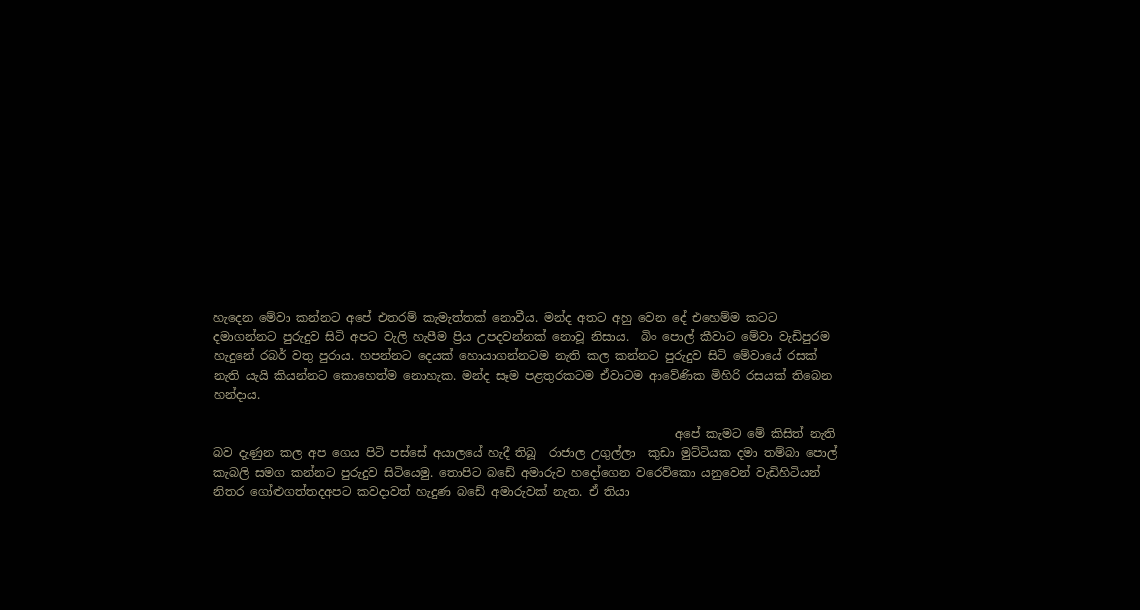හැදෙන මේවා කන්නට අපේ එතරම් කැමැත්තක් නොවීය. මන්ද අතට අහු වෙන දේ එහෙම්ම කටට දමාගන්නට පුරුදුව සිටි අපට වැලි හැපීම ප්‍රිය උපදවන්නක් නොවූ නිසාය.  බිං පොල් කීවාට මේවා වැඩිපුරම හැදුනේ රබර් වතු පුරාය. හපන්නට දෙයක් හොයාගන්නටම නැති කල කන්නට පුරුදුව සිටි මේවායේ රසක් නැති යැයි කියන්නට කොහෙත්ම නොහැක. මන්ද සෑම පළතුරකටම ඒවාටම ආවේණික මිහිරි රසයක් තිබෙන හන්දාය.

                                                                             අපේ කැමට මේ කිසිත් නැති බව දැණුන කල අප ගෙය පිටි පස්සේ අයාලයේ හැදී තිබූ  රාජාල උගුල්ලා  කුඩා මුට්ටියක දමා තම්බා පොල් කැබලි සමග කන්නට පුරුදුව සිටියෙමු. තොපිට බඩේ අමාරුව හදෝගෙන වරෙව්කො යනුවෙන් වැඩිහිටියන් නිතර ගෝළුගත්තදඅපට කවදාවත් හැදුණ බඩේ අමාරුවක් නැත. ඒ තියා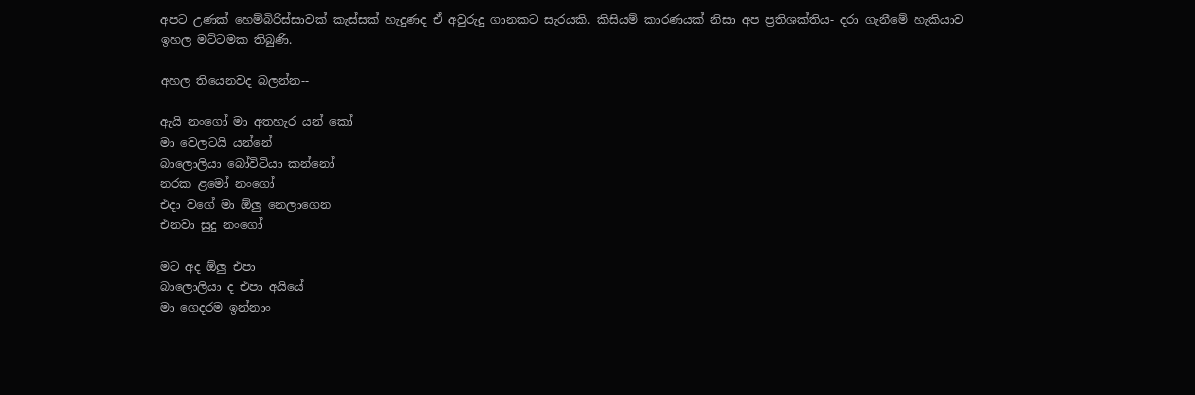අපට උණක් හෙම්බිරිස්සාවක් කැස්සක් හැදුණද ඒ අවුරුදු ගානකට සැරයකි. කිසියම් කාරණයක් නිසා අප ප්‍රතිශක්තිය- දරා ගැනීමේ හැකියාව ඉහල මට්ටමක තිබුණි.

අහල තියෙනවද බලන්න--

ඇයි නංගෝ මා අතහැර යන් කෝ
මා වෙලටයි යන්නේ
බාලොලියා බෝවිටියා කන්නෝ
නරක ළමෝ නංගෝ
එදා වගේ මා ඕලු නෙලාගෙන
එනවා සුදු නංගෝ

මට අද ඕලු එපා
බාලොලියා ද එපා අයියේ
මා ගෙදරම ඉන්නාං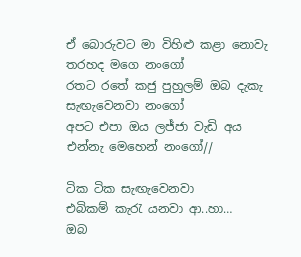ඒ බොරුවට මා විහිළු කළා නොවැ
තරහද මගෙ නංගෝ
රතට රතේ කජු පුහුලම් ඔබ දැකැ
සැඟැවෙනවා නංගෝ
අපට එපා ඔය ලජ්ජා වැඩි අය
එන්නැ මෙහෙන් නංගෝ//

ටික ටික සැඟැවෙනවා
එබිකම් කැරැ යනවා ආ..හා…
ඔබ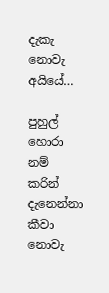දැකැ නොවැ අයියේ…

පුහුල් හොරා නම් කරින් දැනෙන්නා                           කීවා නොවැ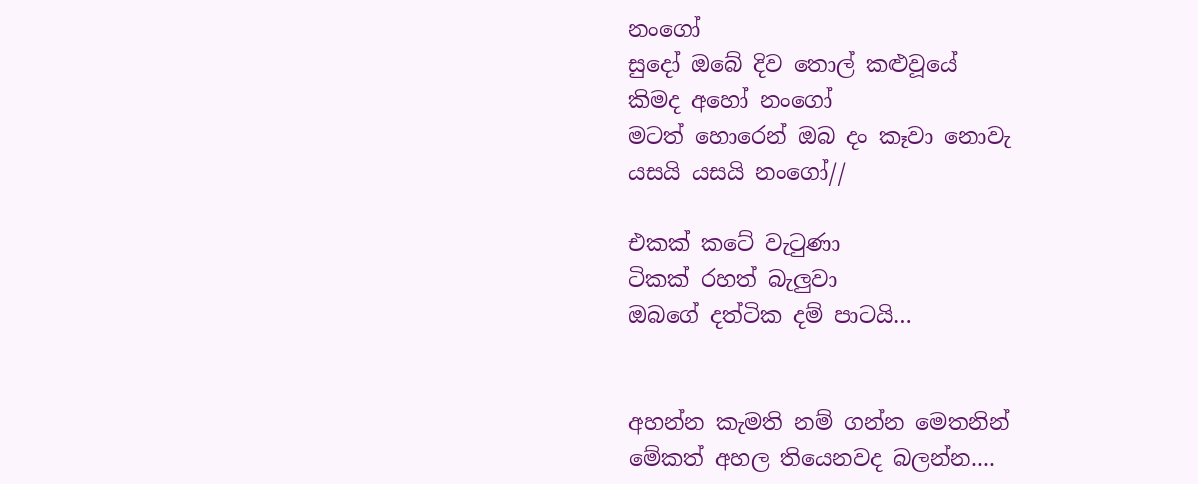නංගෝ
සුදෝ ඔබේ දිව තොල් කළුවූයේ
කිමද අහෝ නංගෝ
මටත් හොරෙන් ඔබ දං කෑවා නොවැ
යසයි යසයි නංගෝ//

එකක් කටේ වැටුණා
ටිකක් රහත් බැලුවා
ඔබගේ දත්ටික දම් පාටයි…


අහන්න කැමති නම් ගන්න මෙතනින්
මේකත් අහල තියෙනවද බලන්න....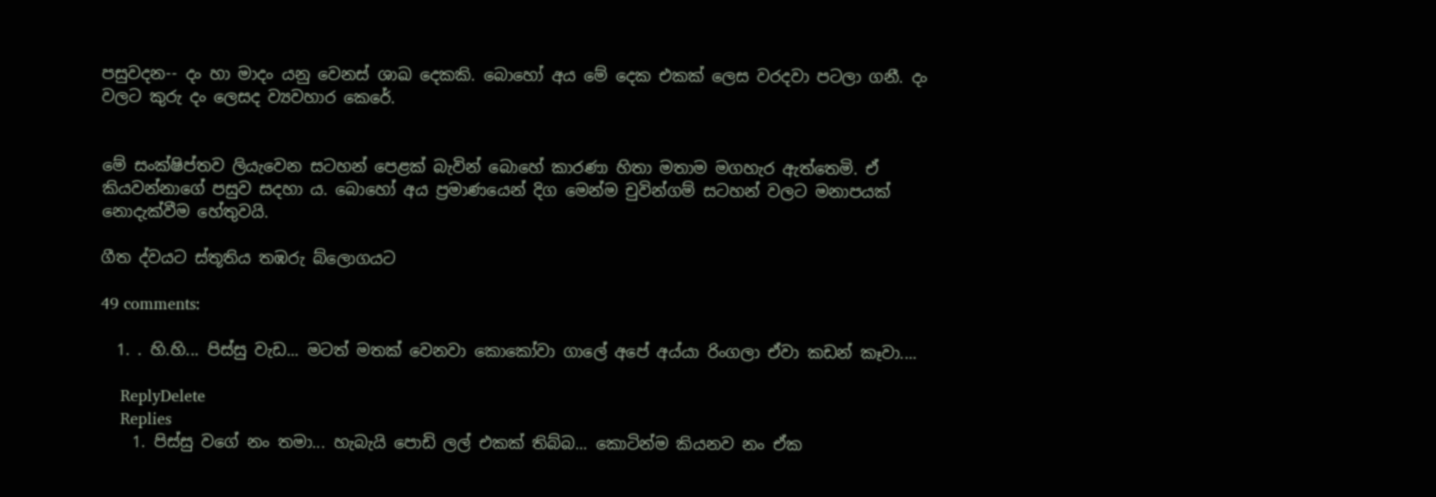පසුවදන-- දං හා මාදං යනු වෙනස් ශාඛ දෙකකි. බොහෝ අය මේ දෙක එකක් ලෙස වරදවා පටලා ගනී. දං වලට කුරු දං ලෙසද ව්‍යවහාර කෙරේ.


මේ සංක්ෂිප්තව ලියැවෙන සටහන් පෙළක් බැවින් බොහේ කාරණා හිතා මතාම මගහැර ඇත්තෙමි. ඒ කියවන්නාගේ පසුව සදහා ය. බොහෝ අය ප්‍රමාණයෙන් දිග මෙන්ම චුවින්ගම් සටහන් වලට මනාපයක් නොදැක්වීම හේතුවයි.

ගීත ද්වයට ස්තූතිය තඹරු බ්ලොගයට

49 comments:

  1. . හි.හි... පිස්සු වැඩ... මටත් මතක් වෙනවා කොකෝවා ගාලේ අපේ අය්යා රිංගලා ඒවා කඩන් කෑවා....

    ReplyDelete
    Replies
    1. පිස්සු වගේ නං තමා... හැබැයි පොඩි ලල් එකක් තිබ්බ... කොටින්ම කියනව නං ඒක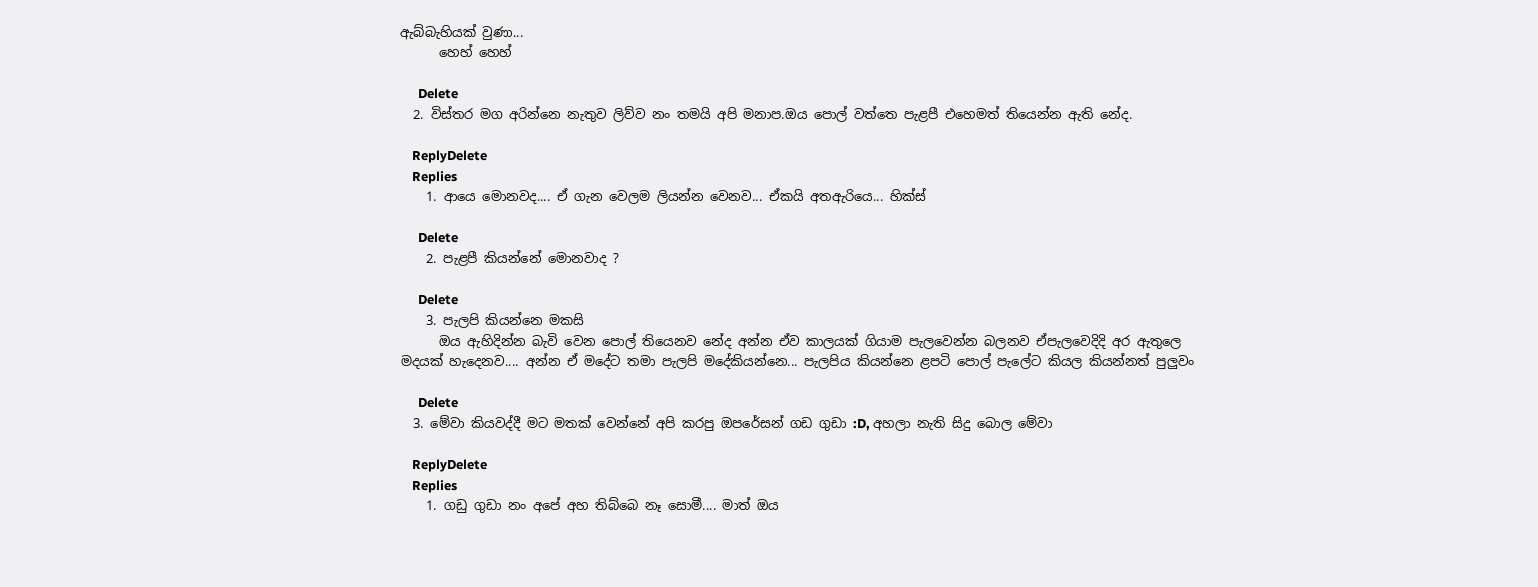ඇබ්බැහියක් වුණා...
      හෙහ් හෙහ්

      Delete
  2. විස්තර මග අරින්නෙ නැතුව ලිව්ව නං තමයි අපි මනාප.ඔය පොල් වත්තෙ පැළපී එහෙමත් තියෙන්න ඇති නේද.

    ReplyDelete
    Replies
    1. ආයෙ මොනවද.... ඒ ගැන වෙලම ලියන්න වෙනව... ඒකයි අතඇරියෙ... හික්ස්

      Delete
    2. පැළපී කියන්නේ මොනවාද ?

      Delete
    3. පැලපි කියන්නෙ මකසි
      ඔය ඇහිදින්න බැවි වෙන පොල් තියෙනව නේද අන්න ඒව කාලයක් ගියාම පැලවෙන්න බලනව ඒපැලවෙදිදි අර ඇතුලෙ මදයක් හැදෙනව.... අන්න ඒ මදේට තමා පැලපි මදේකියන්නෙ... පැලපිය කියන්නෙ ළපටි පොල් පැලේට කියල කියන්නත් පුලුවං

      Delete
  3. මේවා කියවද්දී මට මතක් වෙන්නේ අපි කරපු ඔපරේසන් ගඩ ගුඩා :D, අහලා නැති සිදු බොල මේවා

    ReplyDelete
    Replies
    1. ගඩු ගුඩා නං අපේ අහ තිබ්බෙ නෑ සොමී.... මාත් ඔය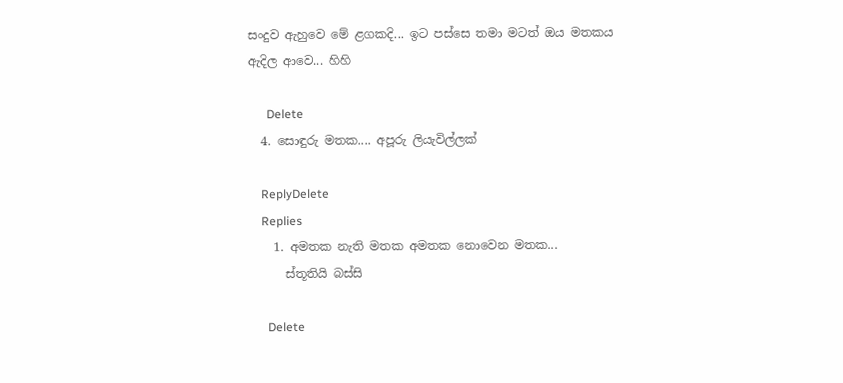සංදුව ඇහුවෙ මේ ළගකදි... ඉට පස්සෙ තමා මටත් ඔය මතකය ඇදිල ආවෙ... හිහි

      Delete
  4. සොඳුරු මතක.... අපූරු ලියැවිල්ලක්

    ReplyDelete
    Replies
    1. අමතක නැති මතක අමතක නොවෙන මතක...
      ස්තූතියි බස්සි

      Delete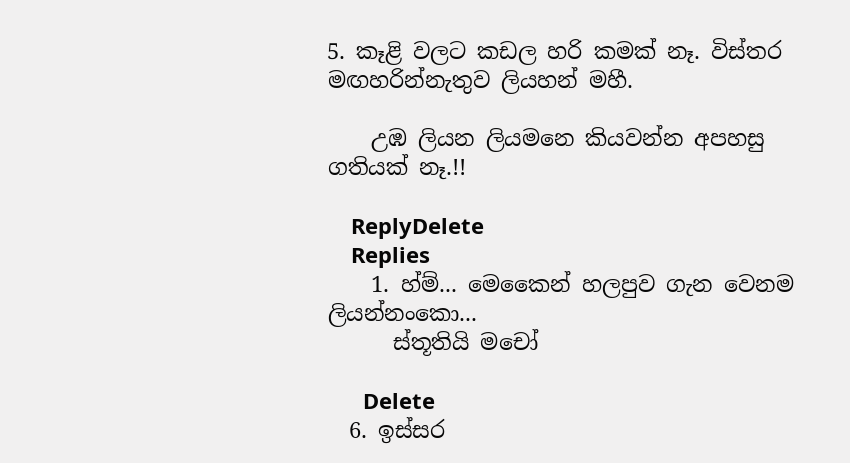5. කෑළි වලට කඩල හරි කමක් නෑ. විස්තර මඟහරින්නැතුව ලියහන් මහී.

    උඹ ලියන ලියමනෙ කියවන්න අපහසු ගතියක් නෑ.!!

    ReplyDelete
    Replies
    1. හ්ම්... මෙකෛන් හලපුව ගැන වෙනම ලියන්නංකො...
      ස්තූතියි මචෝ

      Delete
  6. ඉස්සර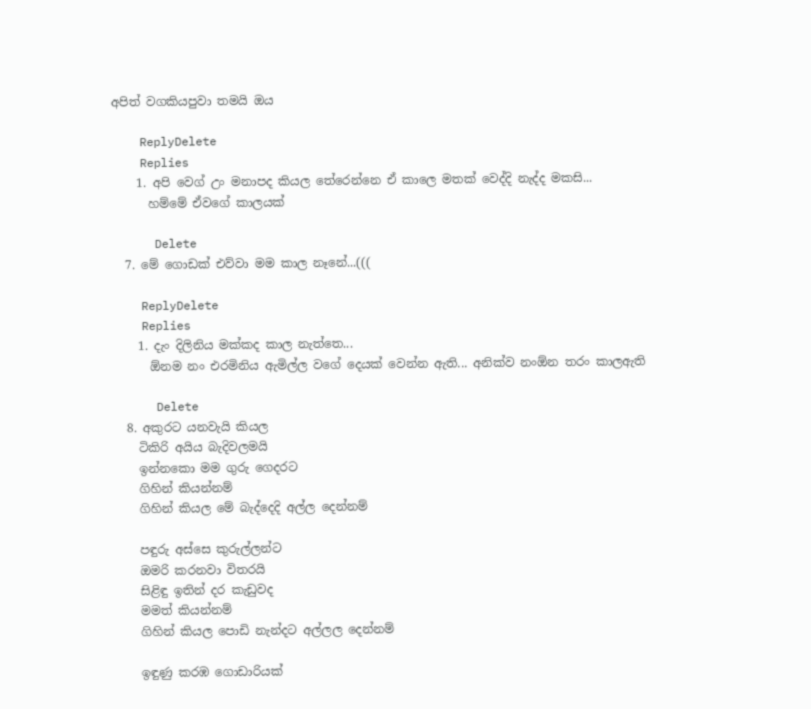අපිත් වගකියපුවා තමයි ඔය

    ReplyDelete
    Replies
    1. අපි වෙග් උං මනාපද කියල තේරෙන්නෙ ඒ කාලෙ මතක් වෙද්දි නැද්ද මකසි...
      හම්මේ ඒවගේ කාලයක්

      Delete
  7. මේ ගොඩක් එව්වා මම කාල නෑනේ...(((

    ReplyDelete
    Replies
    1. දැං දිලිනිය මක්කද කාල නැත්තෙ...
      ඕනම නං එරමිනිය ඇමිල්ල වගේ දෙයක් වෙන්න ඇති... අනික්ව නංඕන තරං කාලඇති

      Delete
  8. අකුරට යනවැයි කියල
    ටිකිරි අයිය බැදිවලමයි
    ඉන්නකො මම ගුරු ගෙදරට
    ගිහින් කියන්නම්
    ගිහින් කියල මේ බැද්දෙදි අල්ල දෙන්නම්

    පඳුරු අස්සෙ කුරුල්ලන්ට
    ඔමරි කරනවා විතරයි
    සිළිඳු ඉතින් දර කැඩුවද
    මමත් කියන්නම්
    ගිහින් කියල පොඩි නැන්දට අල්ලල දෙන්නම්

    ඉඳුණු කරඹ ගොඩාරියක්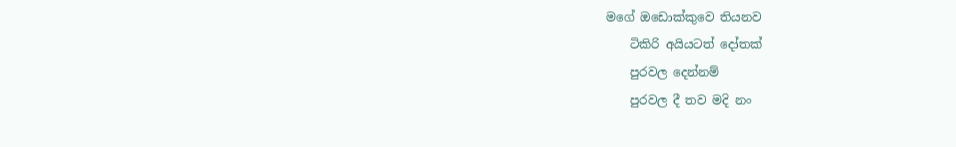මගේ ඔඩොක්කුවෙ තියනව
    ටිකිරි අයියටත් දෝතක්
    පුරවල දෙන්නම්
    පුරවල දී තව මදි නං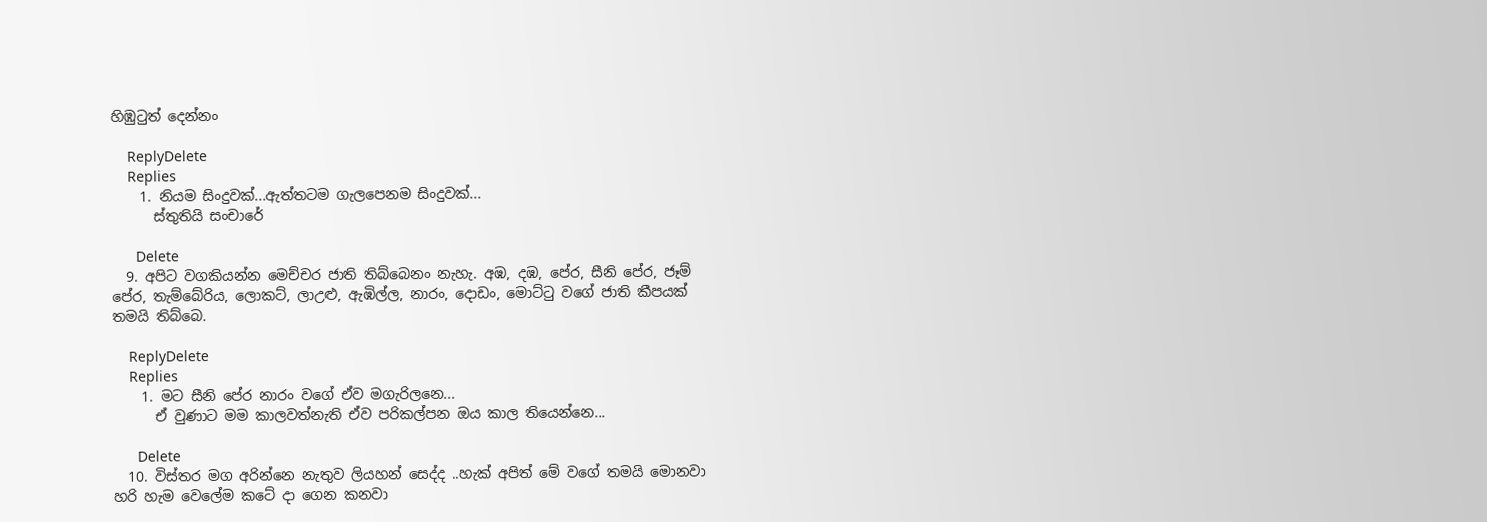හිඹුටුත් දෙන්නං

    ReplyDelete
    Replies
    1. නියම සිංදුවක්...ඇත්තටම ගැලපෙනම සිංදුවක්...
      ස්තුතියි සංචාරේ

      Delete
  9. අපිට වගකියන්න මෙච්චර ජාති තිබ්බෙනං නැහැ. අඹ, දඹ, පේර, සීනි පේර, ජෑම් පේර, තැම්බේරිය, ලොකට්, ලාඋළු, ඇඹිල්ල, නාරං, දොඩං, මොට්ටු වගේ ජාති කීපයක් තමයි තිබ්බෙ.

    ReplyDelete
    Replies
    1. මට සීනි පේර නාරං වගේ ඒව මගැරිලනෙ...
      ඒ වුණාට මම කාලවත්නැති ඒව පරිකල්පන ඔය කාල තියෙන්නෙ...

      Delete
  10. විස්තර මග අරින්නෙ නැතුව ලියහන් සෙද්ද ..හැක් අපිත් මේ වගේ තමයි මොනවා හරි හැම වෙලේම කටේ දා ගෙන කනවා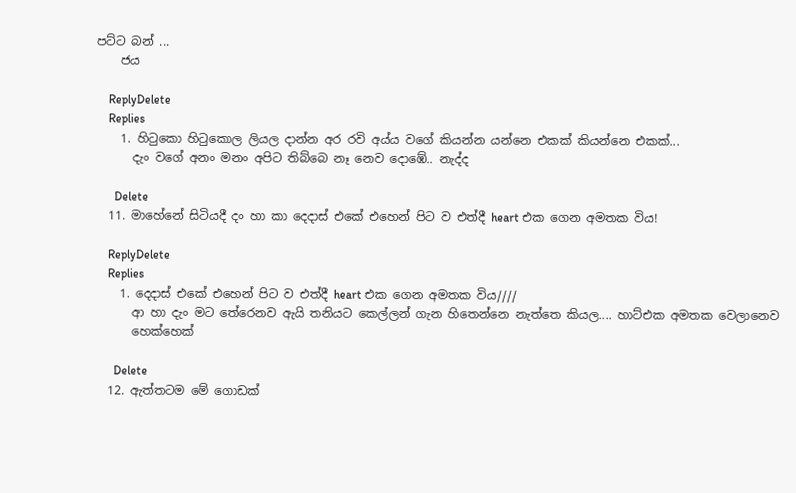පට්ට බන් ...
    ජය

    ReplyDelete
    Replies
    1. හිටුකො හිටුකොල ලියල දාන්න අර රවි අය්ය වගේ කියන්න යන්නෙ එකක් කියන්නෙ එකක්...
      දැං වගේ අනං මනං අපිට තිබ්බෙ නෑ නෙව දොඹේ.. නැද්ද

      Delete
  11. මාහේනේ සිටියදී දං හා කා දෙදාස් එකේ එහෙන් පිට ව එත්දී heart එක ගෙන අමතක විය!

    ReplyDelete
    Replies
    1. දෙදාස් එකේ එහෙන් පිට ව එත්දී heart එක ගෙන අමතක විය////
      ආ හා දැං මට තේරෙනව ඇයි තනියට කෙල්ලන් ගැන හිතෙන්නෙ නැත්තෙ කියල.... හාට්එක අමතක වෙලානෙව
      හෙක්හෙක්

      Delete
  12. ඇත්තටම මේ ගොඩක්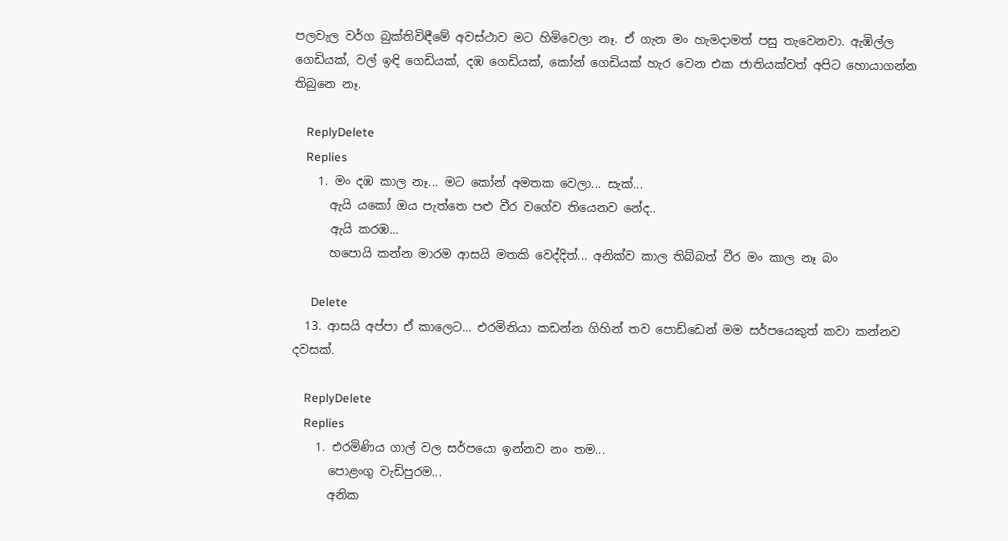පලවැල වර්ග බුක්තිවිඳීමේ අවස්ථාව මට හිමිවෙලා නෑ. ඒ ගැන මං හැමදාමත් පසු තැවෙනවා. ඇඹිල්ල ගෙඩියක්, වල් ඉඳි ගෙඩියක්, දඹ ගෙඩියක්, කෝන් ගෙඩියක් හැර වෙන එක ජාතියක්වත් අපිට හොයාගන්න තිබුනෙ නෑ.

    ReplyDelete
    Replies
    1. මං දඹ කාල නෑ... මට කෝන් අමතක වෙලා... සැක්...
      ඇයි යකෝ ඔය පැත්තෙ පළු වීර වගේව තියෙනව නේද..
      ඇයි කරඹ...
      හපොයි කන්න මාරම ආසයි මතකි වෙද්දිත්... අනික්ව කාල තිබ්බත් වීර මං කාල නෑ බං

      Delete
  13. ආසයි අප්පා ඒ කාලෙට... එරමිනියා කඩන්න ගිහින් තව පොඩ්ඩෙන් මම සර්පයෙකුත් කවා කන්නව දවසක්.

    ReplyDelete
    Replies
    1. එරමිණිය ගාල් වල සර්පයො ඉන්නව නං තම...
      පොළංගු වැඩිපුරම...
      අනික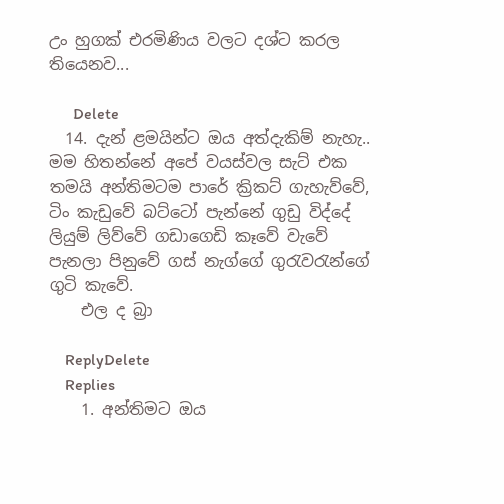උං හුගක් එරමිණිය වලට දශ්ට කරල තියෙනව...

      Delete
  14. දැන් ළමයින්ට ඔය අත්දැකිම් නැහැ.. මම හිතන්නේ අපේ වයස්වල සැට් එක තමයි අන්තිමටම පාරේ ක්‍රිකට් ගැහැව්වේ, ටිං කැඩුවේ බට්ටෝ පැන්නේ ගුඩු විද්දේ ලියුම් ලිව්වේ ගඩාගෙඩි කෑවේ වැවේ පැනලා පිනුවේ ගස් නැග්ගේ ගුරැවරැන්ගේ ගුටි කැවේ.
    එල ද බ්‍රා

    ReplyDelete
    Replies
    1. අන්තිමට ඔය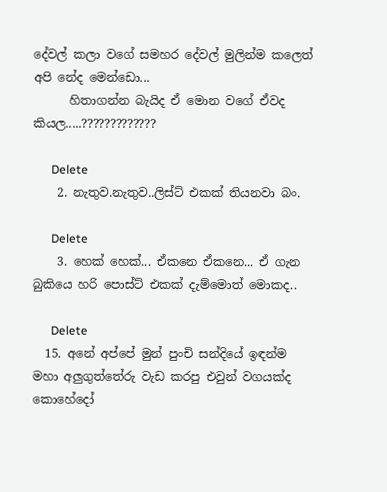දේවල් කලා වගේ සමහර දේවල් මුලින්ම කලෙත් අපි නේද මෙන්ඩො...
      හිතාගන්න බැයිද ඒ මොන වගේ ඒවද කියල.....?????????????

      Delete
    2. නැතුව.නැතුව..ලිස්ට් එකක් තියනවා බං.

      Delete
    3. හෙක් හෙක්... ඒකනෙ ඒකනෙ... ඒ ගැන බුකියෙ හරි පොස්ට් එකක් දැම්මොත් මොකද..

      Delete
  15. අනේ අප්පේ මුන් පුංචි සන්දියේ ඉඳන්ම මහා අලුගුත්තේරු වැඩ කරපු එවුන් වගයක්ද කොහේදෝ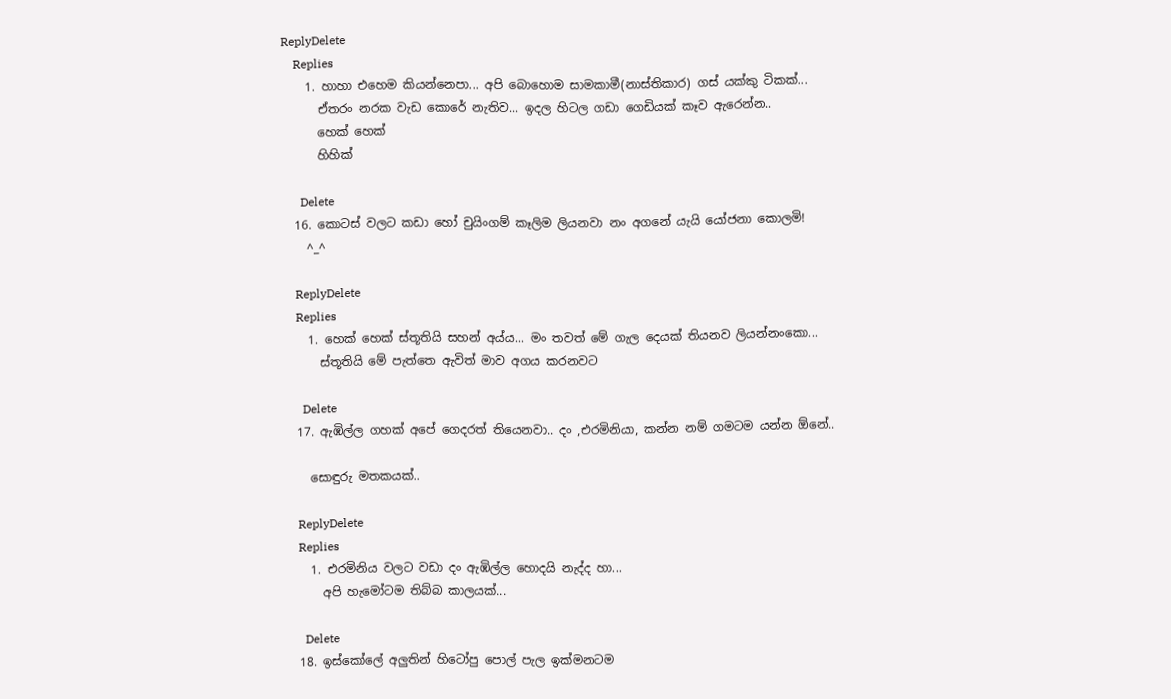ReplyDelete
    Replies
    1. හාහා එහෙම කියන්නෙපා... අපි බොහොම සාමකාමී(නාස්තිකාර) ගස් යක්කු ටිකක්...
      ඒතරං නරක වැඩ කොරේ නැතිව... ඉදල හිටල ගඩා ගෙඩියක් කෑව ඇරෙන්න..
      හෙක් හෙක්
      හිහික්

      Delete
  16. කොටස් වලට කඩා හෝ චුයිංගම් කෑලිම ලියනවා නං අගනේ යැයි යෝජනා කොලමි!
    ^_^

    ReplyDelete
    Replies
    1. හෙක් හෙක් ස්තූතියි සහන් අය්ය... මං තවත් මේ ගැල දෙයක් තියනව ලියන්නංකො...
      ස්තූතියි මේ පැත්තෙ ඇවිත් මාව අගය කරනවට

      Delete
  17. ඇඹිල්ල ගහක් අපේ ගෙදරත් තියෙනවා.. දං ,එරමිනියා, කන්න නම් ගමටම යන්න ඕනේ..

    සොඳුරු මතකයක්..

    ReplyDelete
    Replies
    1. එරමිනිය වලට වඩා දං ඇඹිල්ල හොදයි නැද්ද හා...
      අපි හැමෝටම තිබ්බ කාලයක්...

      Delete
  18. ඉස්කෝලේ අලුතින් හිටෝපු පොල් පැල ඉක්මනටම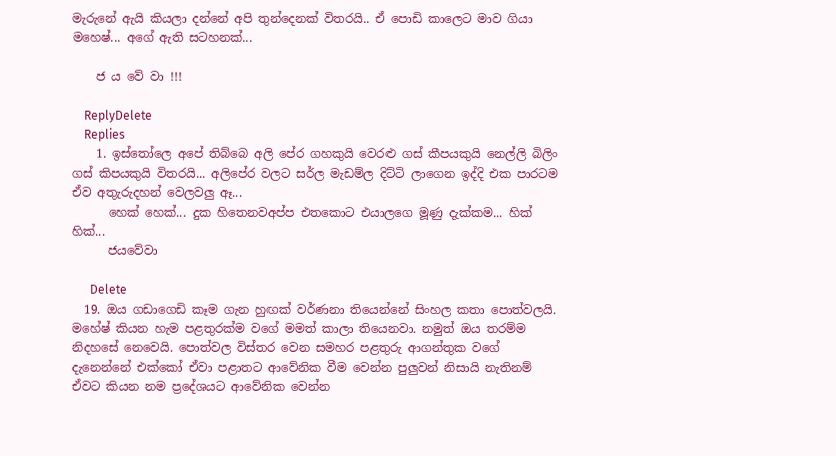මැරුනේ ඇයි කියලා දන්නේ අපි තුන්දෙනක් විතරයි.. ඒ පොඩි කාලෙට මාව ගියා මහෙෂ්... අගේ ඇති සටහනක්...

    ජ ය වේ වා !!!

    ReplyDelete
    Replies
    1. ඉස්තෝලෙ අපේ තිබ්බෙ අලි පේර ගහකුයි වෙරළු ගස් කීපයකුයි නෙල්ලි බිලිං ගස් කිපයකුයි විතරයි... අලිපේර වලට සර්ල මැඩම්ල දිට්ටි ලාගෙන ඉද්දි එක පාරටම ඒව අතුැරුදහන් වෙලවලු ඈ...
      හෙක් හෙක්... දුක හිතෙනවඅප්ප එතකොට එයාලගෙ මූණු දැක්කම... හික් හික්...
      ජයවේවා

      Delete
  19. ඔය ගඩාගෙඩි කෑම ගැන හුඟක් වර්ණනා තියෙන්නේ සිංහල කතා පොත්වලයි. මහේෂ් කියන හැම පළතුරක්ම වගේ මමත් කාලා තියෙනවා. නමුත් ඔය තරම්ම නිදහසේ නෙවෙයි. පොත්වල විස්තර වෙන සමහර පළතුරු ආගන්තුක වගේ දැනෙන්නේ එක්කෝ ඒවා පළාතට ආවේනික වීම වෙන්න පුලුවන් නිසායි නැතිනම් ඒවට කියන නම ප්‍රදේශයට ආවේනික වෙන්න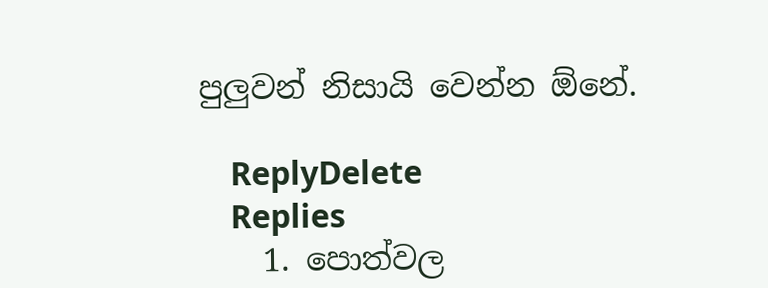පුලුවන් නිසායි වෙන්න ඕනේ.

    ReplyDelete
    Replies
    1. පොත්වල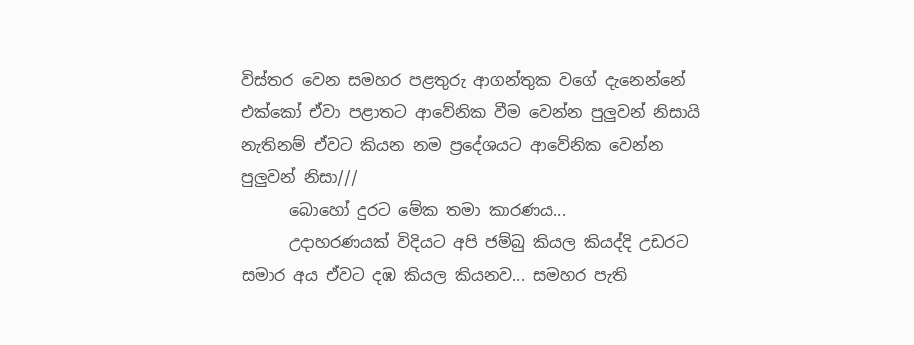විස්තර වෙන සමහර පළතුරු ආගන්තුක වගේ දැනෙන්නේ එක්කෝ ඒවා පළාතට ආවේනික වීම වෙන්න පුලුවන් නිසායි නැතිනම් ඒවට කියන නම ප්‍රදේශයට ආවේනික වෙන්න පුලුවන් නිසා///
      බොහෝ දුරට මේක තමා කාරණය...
      උදාහරණයක් විදියට අපි ජම්බු කියල කියද්දි උඩරට සමාර අය ඒවට දඹ කියල කියනව... සමහර පැති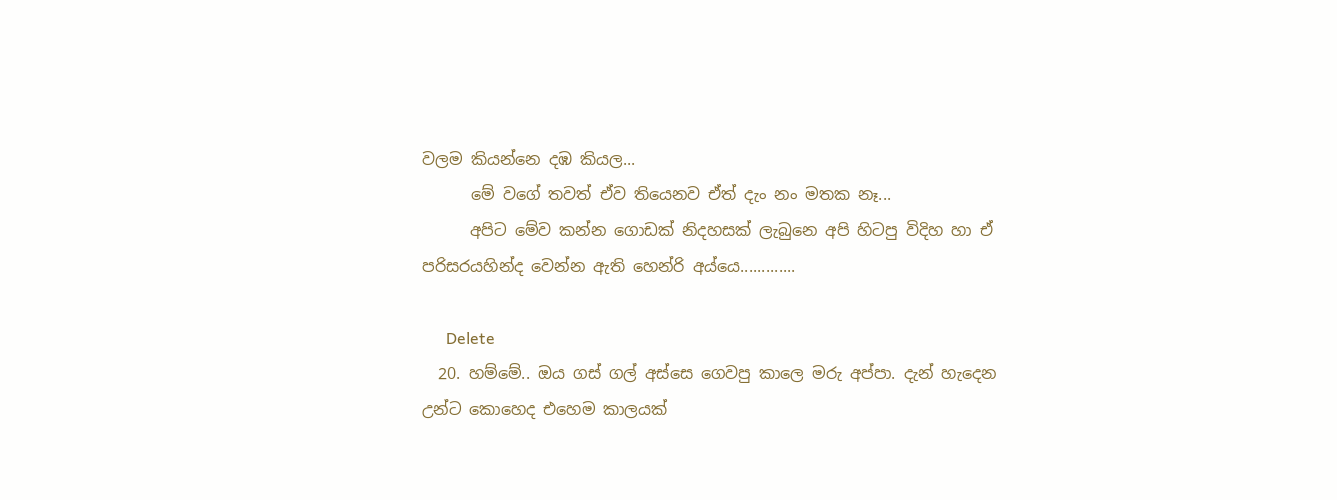වලම කියන්නෙ දඹ කියල...
      මේ වගේ තවත් ඒව තියෙනව ඒත් දැං නං මතක නෑ...
      අපිට මේව කන්න ගොඩක් නිදහසක් ලැබුනෙ අපි හිටපු විදිහ හා ඒ පරිසරයහින්ද වෙන්න ඇති හෙන්රි අය්යෙ.............

      Delete
  20. හම්මේ.. ඔය ගස් ගල් අස්සෙ ගෙවපු කාලෙ මරු අප්පා. දැන් හැදෙන උන්ට කොහෙද එහෙම කාලයක්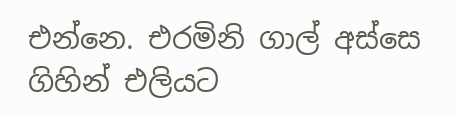එන්නෙ. එරමිනි ගාල් අස්සෙ ගිහින් එලියට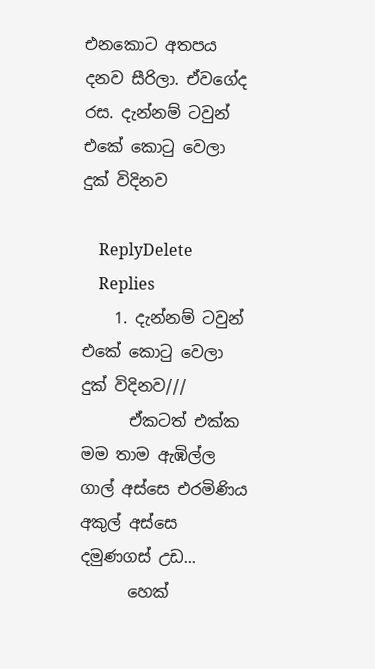එනකොට අතපය දනව සීරිලා. ඒවගේද රස. දැන්නම් ටවුන් එකේ කොටු වෙලා දුක් විදිනව

    ReplyDelete
    Replies
    1. දැන්නම් ටවුන් එකේ කොටු වෙලා දුක් විදිනව///
      ඒකටත් එක්ක මම තාම ඇඹිල්ල ගාල් අස්සෙ එරමිණිය අකුල් අස්සෙ දමුණගස් උඩ...
      හෙක්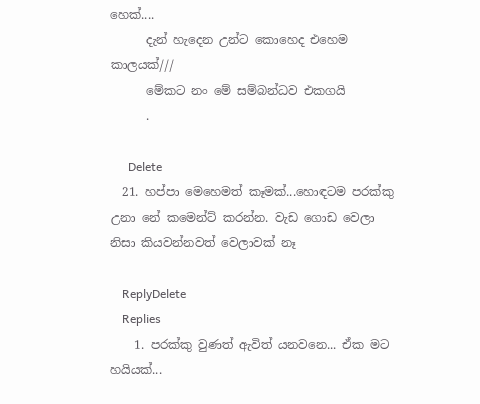හෙක්....
      දැන් හැදෙන උන්ට කොහෙද එහෙම කාලයක්///
      මේකට නං මේ සම්බන්ධව එකගයි
      .

      Delete
  21. හප්පා මෙහෙමත් කෑමක්...හොඳටම පරක්කු උනා නේ කමෙන්ට් කරන්න. වැඩ ගොඩ වෙලා නිසා කියවන්නවත් වෙලාවක් නෑ

    ReplyDelete
    Replies
    1. පරක්කු වුණත් ඇවිත් යනවනෙ... ඒක මට හයියක්...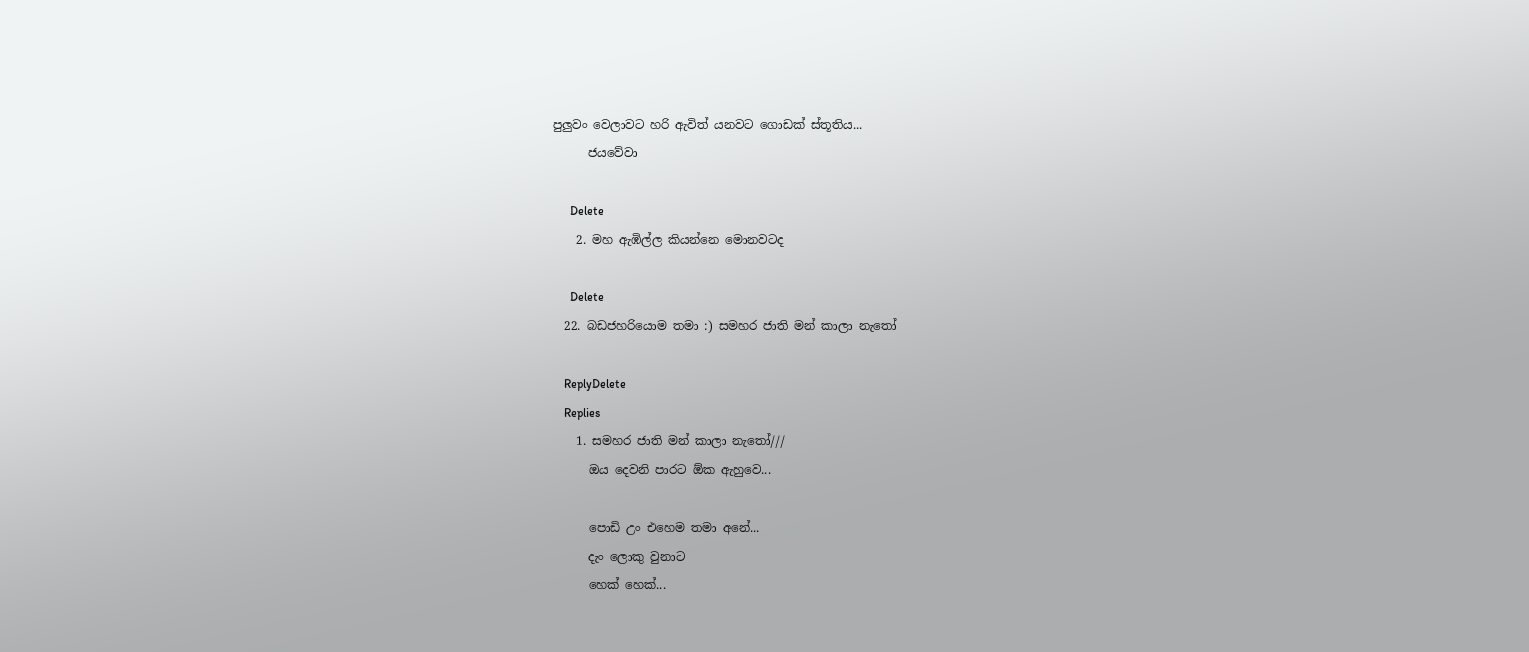පුලුවං වෙලාවට හරි ඇවිත් යනවට ගොඩක් ස්තූතිය...
      ජයවේවා

      Delete
    2. මහ ඇඹිල්ල කියන්නෙ මොනවටද

      Delete
  22. බඩජහරියොම තමා :) සමහර ජාති මන් කාලා නැතෝ

    ReplyDelete
    Replies
    1. සමහර ජාති මන් කාලා නැතෝ///
      ඔය දෙවනි පාරට ඕක ඇහුවෙ...

      පොඩි උං එහෙම තමා අනේ...
      දැං ලොකු වුනාට
      හෙක් හෙක්...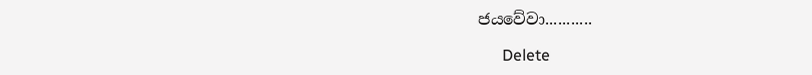ජයවේවා...........

      Delete